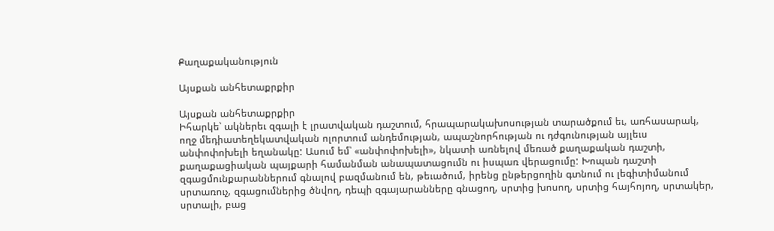Քաղաքականություն

Այսքան անհետաքրքիր

Այսքան անհետաքրքիր
Իհարկե՝ ակներեւ զգալի է լրատվական դաշտում, հրապարակախոսության տարածքում եւ, առհասարակ, ողջ մեդիատեղեկատվական ոլորտում անդեմության, ապաշնորհության ու դժգունության այլեւս անփոփոխելի եղանակը: Ասում եմ՝ «անփոփոխելի», նկատի առնելով մեռած քաղաքական դաշտի, քաղաքացիական պայքարի համանման անապատացումն ու իսպառ վերացումը: Խոպան դաշտի զգացմունքարաններում գնալով բազմանում են, թեւածում, իրենց ընթերցողին գտնում ու լեգիտիմանում սրտառուչ, զգացումներից ծնվող, դեպի զգայարանները գնացող, սրտից խոսող, սրտից հայհոյող, սրտակեր, սրտալի, բաց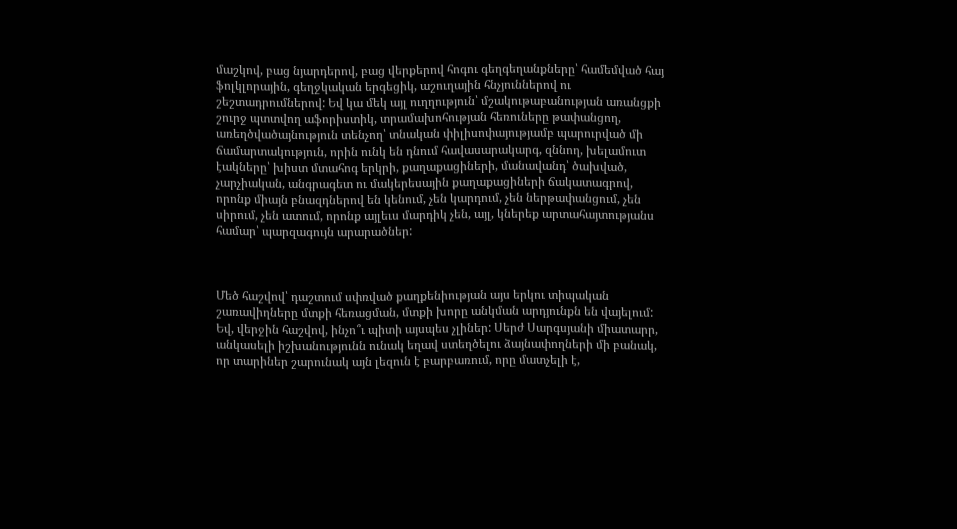մաշկով, բաց նյարդերով, բաց վերքերով հոգու գեղգեղանքները՝ համեմված հայ ֆոլկլորային, գեղջկական երգեցիկ, աշուղային հնչյուններով ու շեշտադրումներով: Եվ կա մեկ այլ ուղղություն՝ մշակութաբանության առանցքի շուրջ պտտվող աֆորիստիկ, տրամախոհության հեռուները թափանցող, առեղծվածայնություն տենչող՝ տնական փիլիսոփայությամբ պարուրված մի ճամարտակություն, որին ունկ են դնում հավասարակարգ, զննող, խելամուտ էակները՝ խիստ մտահոգ երկրի, քաղաքացիների, մանավանդ՝ ծախված, չարչիական, անգրագետ ու մակերեսային քաղաքացիների ճակատագրով, որոնք միայն բնազդներով են կենում, չեն կարդում, չեն ներթափանցում, չեն սիրում, չեն ատում, որոնք այլեւս մարդիկ չեն, այլ, կներեք արտահայտությանս համար՝ պարզագույն արարածներ:



Մեծ հաշվով՝ դաշտում սփռված քաղքենիության այս երկու տիպական շառավիղները մտքի հեռացման, մտքի խորը անկման արդյունքն են վայելում: Եվ, վերջին հաշվով, ինչո՞ւ պիտի այսպես չլիներ: Սերժ Սարգսյանի միատարր, անկասելի իշխանությունն ունակ եղավ ստեղծելու ձայնափողների մի բանակ, որ տարիներ շարունակ այն լեզուն է բարբառում, որը մատչելի է,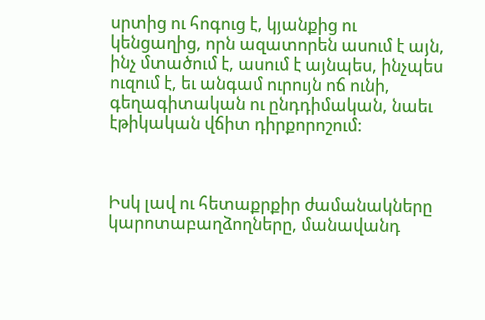սրտից ու հոգուց է, կյանքից ու կենցաղից, որն ազատորեն ասում է այն, ինչ մտածում է, ասում է այնպես, ինչպես ուզում է, եւ անգամ ուրույն ոճ ունի, գեղագիտական ու ընդդիմական, նաեւ էթիկական վճիտ դիրքորոշում:



Իսկ լավ ու հետաքրքիր ժամանակները կարոտաբաղձողները, մանավանդ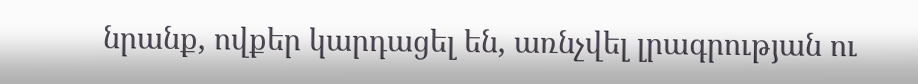նրանք, ովքեր կարդացել են, առնչվել լրագրության ու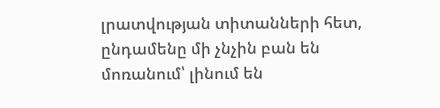լրատվության տիտանների հետ, ընդամենը մի չնչին բան են մոռանում՝ լինում են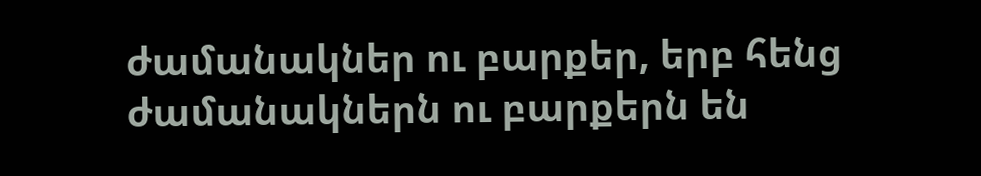ժամանակներ ու բարքեր, երբ հենց ժամանակներն ու բարքերն են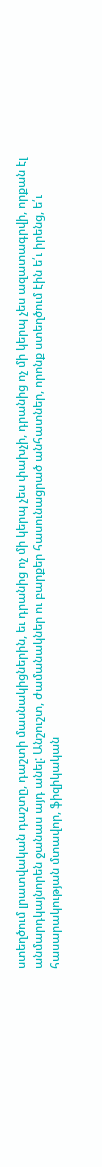ստեղծում լրատվական դաշտը, դաշտի մասնակիցներին, եւ դրանից ոչ մի կերպ չես փախչի, դրանից ոչ մի կերպ չես ազատագրվի, որքան էլ անմարդկայնորեն ջանաս այդ անել: Անշուշտ, ժամանակներ ու բարքեր հասունացրած անհատներ, որոնք ստեղծում էին ե՛ւ իրենց, ե՛ւ հասարակության մտավոր, ֆիզիկական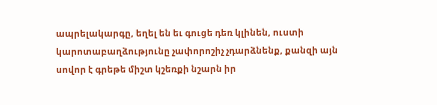ապրելակարգը, եղել են եւ գուցե դեռ կլինեն, ուստի կարոտաբաղձությունը չափորոշիչ չդարձնենք, քանզի այն սովոր է գրեթե միշտ կշեռքի նշարն իր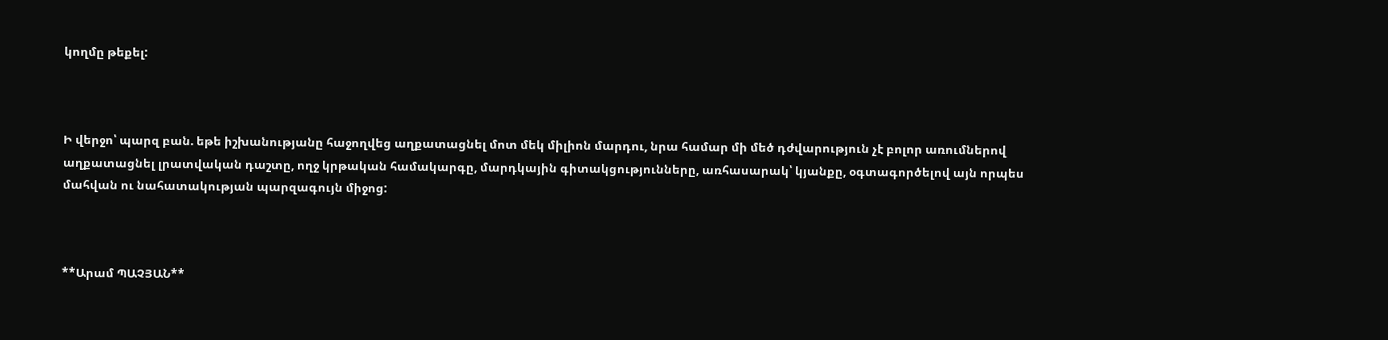կողմը թեքել:



Ի վերջո՝ պարզ բան. եթե իշխանությանը հաջողվեց աղքատացնել մոտ մեկ միլիոն մարդու, նրա համար մի մեծ դժվարություն չէ բոլոր առումներով աղքատացնել լրատվական դաշտը, ողջ կրթական համակարգը, մարդկային գիտակցությունները, առհասարակ՝ կյանքը, օգտագործելով այն որպես մահվան ու նահատակության պարզագույն միջոց:



**Արամ ՊԱՉՅԱՆ**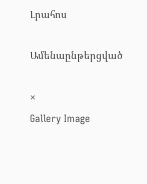Լրահոս

Ամենաընթերցված

×
Gallery Image